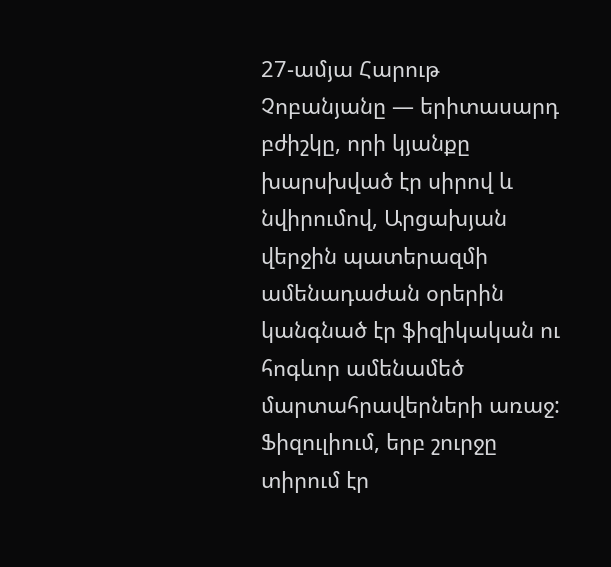27-ամյա Հարութ Չոբանյանը — երիտասարդ բժիշկը, որի կյանքը խարսխված էր սիրով և նվիրումով, Արցախյան վերջին պատերազմի ամենադաժան օրերին կանգնած էր ֆիզիկական ու հոգևոր ամենամեծ մարտահրավերների առաջ: Ֆիզուլիում, երբ շուրջը տիրում էր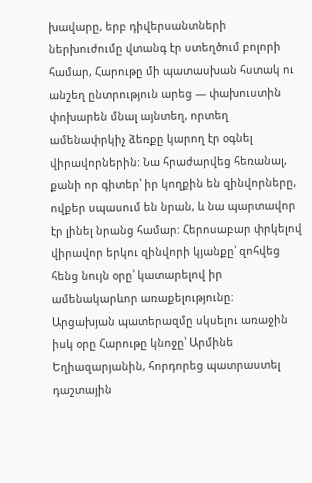խավարը, երբ դիվերսանտների ներխուժումը վտանգ էր ստեղծում բոլորի համար, Հարութը մի պատասխան հստակ ու անշեղ ընտրություն արեց — փախուստին փոխարեն մնալ այնտեղ, որտեղ ամենափրկիչ ձեռքը կարող էր օգնել վիրավորներին: Նա հրաժարվեց հեռանալ, քանի որ գիտեր՝ իր կողքին են զինվորները, ովքեր սպասում են նրան, և նա պարտավոր էր լինել նրանց համար: Հերոսաբար փրկելով վիրավոր երկու զինվորի կյանքը՝ զոհվեց հենց նույն օրը՝ կատարելով իր ամենակարևոր առաքելությունը։
Արցախյան պատերազմը սկսելու առաջին իսկ օրը Հարութը կնոջը՝ Արմինե Եղիազարյանին, հորդորեց պատրաստել դաշտային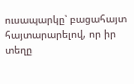ուսապարկը՝ բացահայտ հայտարարելով, որ իր տեղը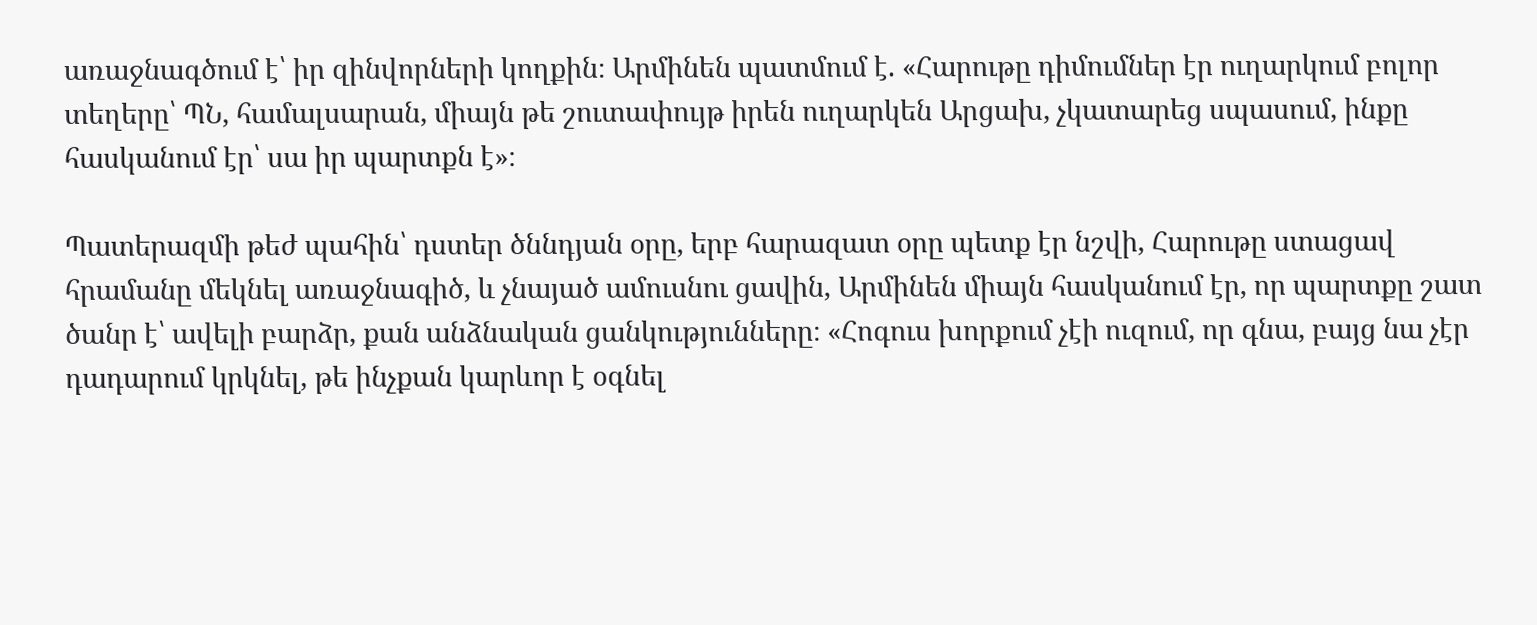առաջնագծում է՝ իր զինվորների կողքին։ Արմինեն պատմում է. «Հարութը դիմումներ էր ուղարկում բոլոր տեղերը՝ ՊՆ, համալսարան, միայն թե շուտափույթ իրեն ուղարկեն Արցախ, չկատարեց սպասում, ինքը հասկանում էր՝ սա իր պարտքն է»։

Պատերազմի թեժ պահին՝ դստեր ծննդյան օրը, երբ հարազատ օրը պետք էր նշվի, Հարութը ստացավ հրամանը մեկնել առաջնագիծ, և չնայած ամուսնու ցավին, Արմինեն միայն հասկանում էր, որ պարտքը շատ ծանր է՝ ավելի բարձր, քան անձնական ցանկությունները։ «Հոգուս խորքում չէի ուզում, որ գնա, բայց նա չէր դադարում կրկնել, թե ինչքան կարևոր է օգնել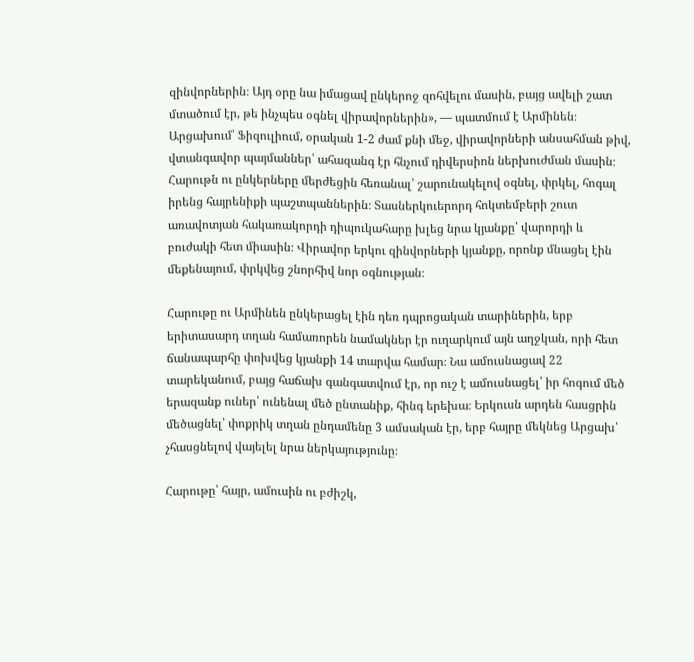զինվորներին։ Այդ օրը նա իմացավ ընկերոջ զոհվելու մասին, բայց ավելի շատ մտածում էր, թե ինչպես օգնել վիրավորներին», — պատմում է Արմինեն։
Արցախում՝ Ֆիզուլիում, օրական 1-2 ժամ քնի մեջ, վիրավորների անսահման թիվ, վտանգավոր պայմաններ՝ ահազանգ էր հնչում դիվերսիոն ներխուժման մասին։ Հարութն ու ընկերները մերժեցին հեռանալ՝ շարունակելով օգնել, փրկել, հոգալ իրենց հայրենիքի պաշտպաններին։ Տասներկուերորդ հոկտեմբերի շուտ առավոտյան հակառակորդի դիպուկահարը խլեց նրա կյանքը՝ վարորդի և բուժակի հետ միասին։ Վիրավոր երկու զինվորների կյանքը, որոնք մնացել էին մեքենայում, փրկվեց շնորհիվ նոր օգնության։

Հարութը ու Արմինեն ընկերացել էին դեռ դպրոցական տարիներին, երբ երիտասարդ տղան համառորեն նամակներ էր ուղարկում այն աղջկան, որի հետ ճանապարհը փոխվեց կյանքի 14 տարվա համար։ Նա ամուսնացավ 22 տարեկանում, բայց հաճախ գանգատվում էր, որ ուշ է ամուսնացել՝ իր հոգում մեծ երազանք ուներ՝ ունենալ մեծ ընտանիք, հինգ երեխա։ Երկուսն արդեն հասցրին մեծացնել՝ փոքրիկ տղան ընդամենը 3 ամսական էր, երբ հայրը մեկնեց Արցախ՝ չհասցնելով վայելել նրա ներկայությունը։

Հարութը՝ հայր, ամուսին ու բժիշկ,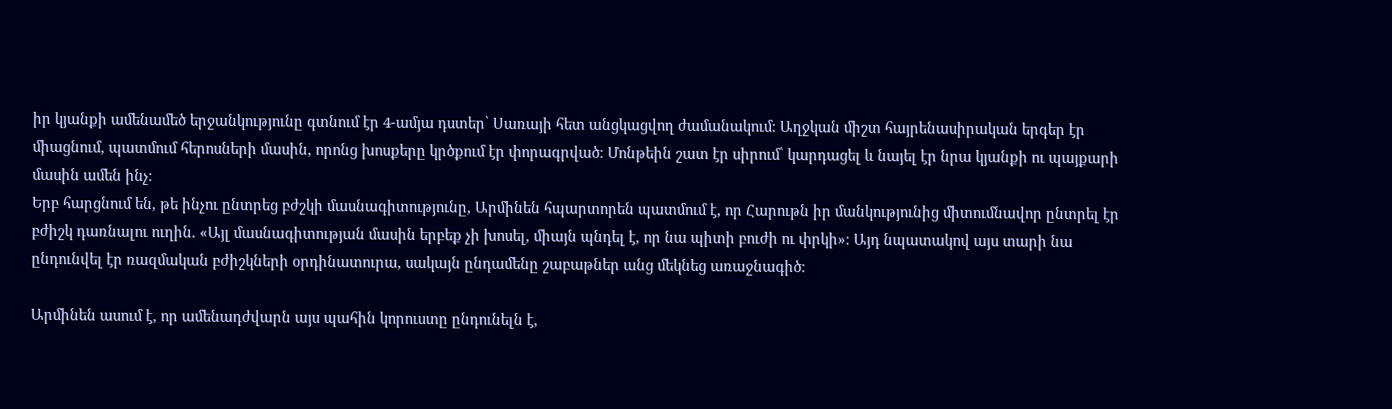իր կյանքի ամենամեծ երջանկությունը գտնում էր 4-ամյա դստեր՝ Սառայի հետ անցկացվող ժամանակում։ Աղջկան միշտ հայրենասիրական երգեր էր միացնում, պատմում հերոսների մասին, որոնց խոսքերը կրծքում էր փորագրված։ Մոնթեին շատ էր սիրում՝ կարդացել և նայել էր նրա կյանքի ու պայքարի մասին ամեն ինչ։
Երբ հարցնում են, թե ինչու ընտրեց բժշկի մասնագիտությունը, Արմինեն հպարտորեն պատմում է, որ Հարութն իր մանկությունից միտումնավոր ընտրել էր բժիշկ դառնալու ուղին. «Այլ մասնագիտության մասին երբեք չի խոսել, միայն պնդել է, որ նա պիտի բուժի ու փրկի»։ Այդ նպատակով այս տարի նա ընդունվել էր ռազմական բժիշկների օրդինատուրա, սակայն ընդամենը շաբաթներ անց մեկնեց առաջնագիծ։

Արմինեն ասում է, որ ամենադժվարն այս պահին կորուստը ընդունելն է,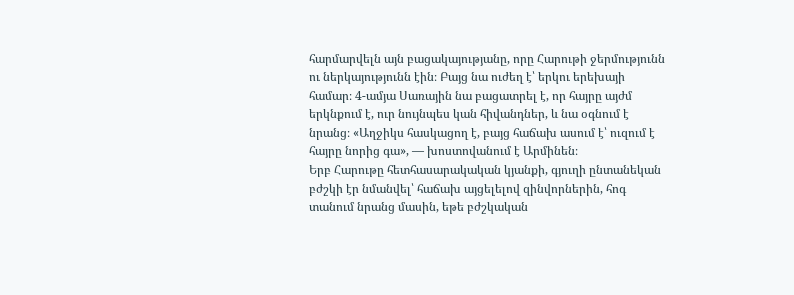հարմարվելն այն բացակայությանը, որը Հարութի ջերմությունն ու ներկայությունն էին։ Բայց նա ուժեղ է՝ երկու երեխայի համար։ 4-ամյա Սառային նա բացատրել է, որ հայրը այժմ երկնքում է, ուր նույնպես կան հիվանդներ, և նա օգնում է նրանց։ «Աղջիկս հասկացող է, բայց հաճախ ասում է՝ ուզում է հայրը նորից գա», — խոստովանում է Արմինեն։
Երբ Հարութը հետհասարակական կյանքի, գյուղի ընտանեկան բժշկի էր նմանվել՝ հաճախ այցելելով զինվորներին, հոգ տանում նրանց մասին, եթե բժշկական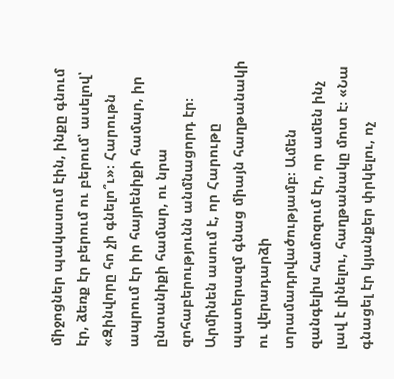միջոցներ պակասում էին, ինքը գնում էր, ձեռք էր բերում ու բերում՝ ասելով՝ «Զինվորը հո չի գնելո՞ւ»։ Հարութն ապրում էր իր հայրենիքի համար, իր ընտանիքի համար, ու նրա զոհաբերությունն անմնացորդ էր։
Արմինեն ասում է, որ Հարութը պատերազմ գնաց միայն հաղթանակի ու վերադարձի տրամադրվածությամբ։ Ամեն զանգելիս համոզում էր, որ ամեն ինչ լավ է լինելու, հաղթանակը մոտ է։ «Նա գնացել էր կյանքեր փրկելու, ոչ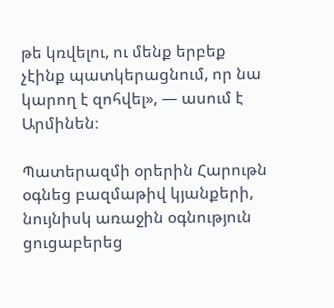թե կռվելու, ու մենք երբեք չէինք պատկերացնում, որ նա կարող է զոհվել», — ասում է Արմինեն։

Պատերազմի օրերին Հարութն օգնեց բազմաթիվ կյանքերի, նույնիսկ առաջին օգնություն ցուցաբերեց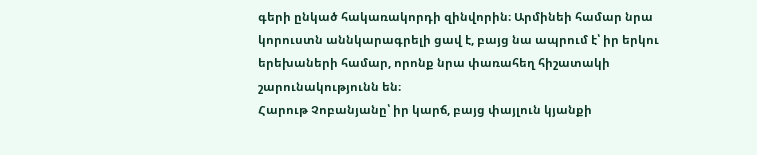գերի ընկած հակառակորդի զինվորին։ Արմինեի համար նրա կորուստն աննկարագրելի ցավ է, բայց նա ապրում է՝ իր երկու երեխաների համար, որոնք նրա փառահեղ հիշատակի շարունակությունն են։
Հարութ Չոբանյանը՝ իր կարճ, բայց փայլուն կյանքի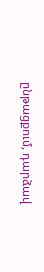ընթացքում, դարձավ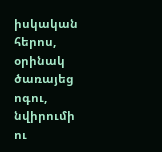իսկական հերոս, օրինակ ծառայեց ոգու, նվիրումի ու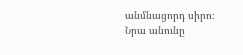անմնացորդ սիրո։ Նրա անունը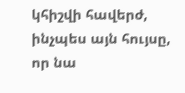կհիշվի հավերժ, ինչպես այն հույսը, որ նա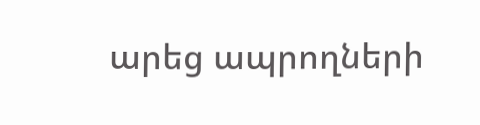արեց ապրողների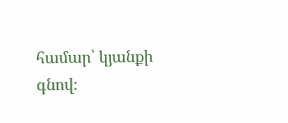համար՝ կյանքի գնով։